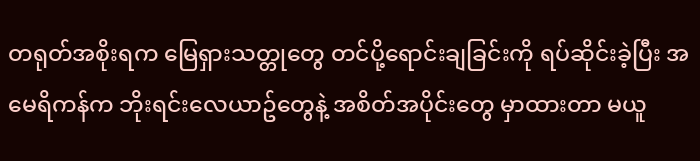တရုတ်အစိုးရက မြေရှားသတ္တုတွေ တင်ပို့ရောင်းချခြင်းကို ရပ်ဆိုင်းခဲ့ပြီး အမေရိကန်က ဘိုးရင်းလေယာဥ်တွေနဲ့ အစိတ်အပိုင်းတွေ မှာထားတာ မယူ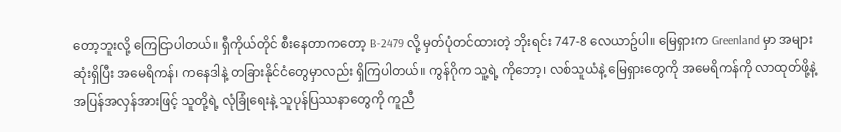တော့ဘူးလို့ ကြေငြာပါတယ်။ ရှီကိုယ်တိုင် စီးနေတာကတော့ B-2479 လို့ မှတ်ပုံတင်ထားတဲ့ ဘိုးရင်း 747-8 လေယာဥ်ပါ။ မြေရှားက Greenland မှာ အများဆုံးရှိပြီး အမေရိကန်၊ ကနေဒါနဲ့ တခြားနိုင်ငံတွေမှာလည်း ရှိကြပါတယ်။ ကွန်ဂိုက သူ့ရဲ့ ကိုဘော့၊ လစ်သူယံနဲ့ မြေရှားတွေကို အမေရိကန်ကို လာထုတ်ဖို့နဲ့ အပြန်အလှန်အားဖြင့် သူတို့ရဲ့ လုံခြုံရေးနဲ့ သူပုန်ပြဿနာတွေကို ကူညီ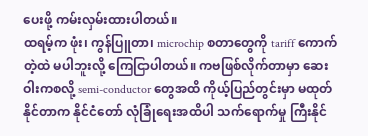ပေးဖို့ ကမ်းလှမ်းထားပါတယ်။
ထရမ့်က ဖုံး၊ ကွန်ပြူတာ၊ microchip စတာတွေကို tariff ကောက်တဲ့ထဲ မပါဘူးလို့ ကြေငြာပါတယ်။ ကဗဖြစ်လိုက်တာမှာ ဆေးဝါးကစလို့ semi-conductor တွေအထိ ကိုယ့်ပြည်တွင်းမှာ မထုတ်နိုင်တာက နိုင်ငံတော် လုံခြုံရေးအထိပါ သက်ရောက်မှု ကြီးနိုင်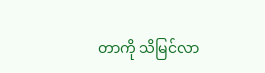တာကို သိမြင်လာ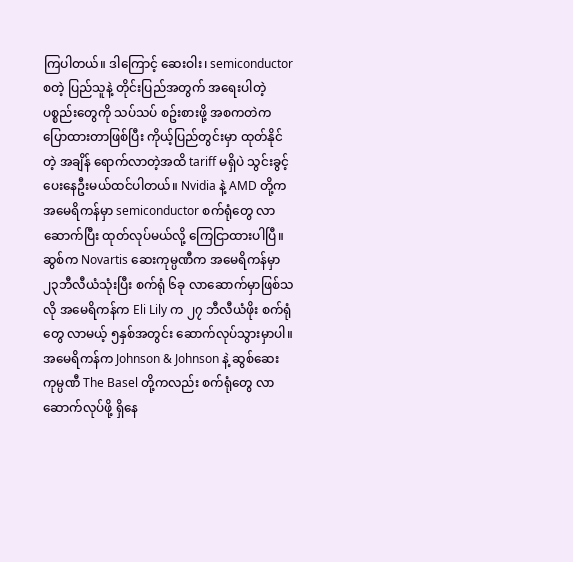ကြပါတယ်။ ဒါကြောင့် ဆေးဝါး၊ semiconductor စတဲ့ ပြည်သူနဲ့ တိုင်းပြည်အတွက် အရေးပါတဲ့ ပစ္စည်းတွေကို သပ်သပ် စဥ်းစားဖို့ အစကတဲက ပြောထားတာဖြစ်ပြီး ကိုယ့်ပြည်တွင်းမှာ ထုတ်နိုင်တဲ့ အချိန် ရောက်လာတဲ့အထိ tariff မရှိပဲ သွင်းခွင့်ပေးနေဦးမယ်ထင်ပါတယ်။ Nvidia နဲ့ AMD တို့က အမေရိကန်မှာ semiconductor စက်ရုံတွေ လာဆောက်ပြီး ထုတ်လုပ်မယ်လို့ ကြေငြာထားပါပြီ။ ဆွစ်က Novartis ဆေးကုမ္ပဏီက အမေရိကန်မှာ ၂၃ဘီလီယံသုံးပြီး စက်ရုံ ၆ခု လာဆောက်မှာဖြစ်သလို အမေရိကန်က Eli Lily က ၂၇ ဘီလီယံဖိုး စက်ရုံတွေ လာမယ့် ၅နှစ်အတွင်း ဆောက်လုပ်သွားမှာပါ။ အမေရိကန်က Johnson & Johnson နဲ့ ဆွစ်ဆေးကုမ္ပဏီ The Basel တို့ကလည်း စက်ရုံတွေ လာဆောက်လုပ်ဖို့ ရှိနေ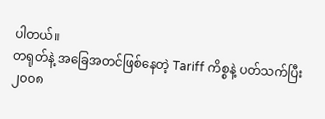ပါတယ်။
တရုတ်နဲ့ အခြေအတင်ဖြစ်နေတဲ့ Tariff ကိစ္စနဲ့ ပတ်သက်ပြီး ၂၀၀၈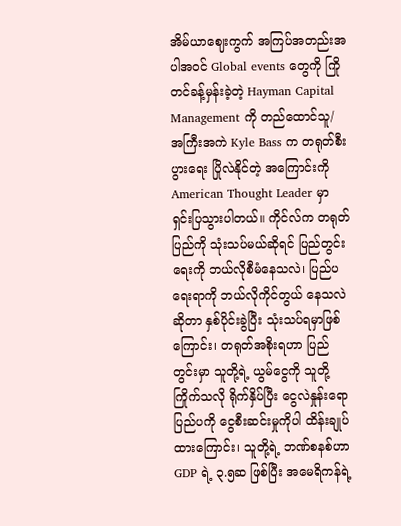အိမ်ယာဈေးကွက် အကြပ်အတည်းအပါအဝင် Global events တွေကို ကြိုတင်ခန့်မှန်းခဲ့တဲ့ Hayman Capital Management ကို တည်ထောင်သူ/ အကြီးအကဲ Kyle Bass က တရုတ်စီးပွားရေး ပြိုလဲနိုင်တဲ့ အကြောင်းကို American Thought Leader မှာ ရှင်းပြသွားပါတယ်။ ကိုင်လ်က တရုတ်ပြည်ကို သုံးသပ်မယ်ဆိုရင် ပြည်တွင်းရေးကို ဘယ်လိုစီမံနေသလဲ၊ ပြည်ပရေးရာကို ဘယ်လိုကိုင်တွယ် နေသလဲဆိုတာ နှစ်ပိုင်းခွဲပြီး သုံးသပ်ရမှာဖြစ်ကြောင်း၊ တရုတ်အစိုးရဟာ ပြည်တွင်းမှာ သူတို့ရဲ့ ယွမ်ငွေကို သူတို့ကြိုက်သလို ရိုက်နှိပ်ပြီး ငွေလဲနှုန်းရော ပြည်ပကို ငွေစီးဆင်းမှုကိုပါ ထိန်းချုပ် ထားကြောင်း၊ သူတို့ရဲ့ ဘဏ်စနစ်ဟာ GDP ရဲ့ ၃.၅ဆ ဖြစ်ပြီး အမေရိကန်ရဲ့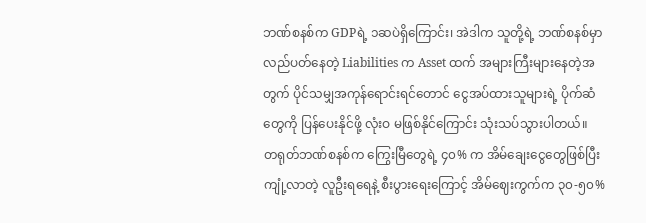ဘဏ်စနစ်က GDPရဲ့ ၁ဆပဲရှိကြောင်း၊ အဲဒါက သူတို့ရဲ့ ဘဏ်စနစ်မှာ လည်ပတ်နေတဲ့ Liabilities က Asset ထက် အများကြီးများနေတဲ့အတွက် ပိုင်သမျှအကုန်ရောင်းရင်တောင် ငွေအပ်ထားသူများရဲ့ ပိုက်ဆံတွေကို ပြန်ပေးနိုင်ဖို့ လုံးဝ မဖြစ်နိုင်ကြောင်း သုံးသပ်သွားပါတယ်။
တရုတ်ဘဏ်စနစ်က ကြွေးမြီတွေရဲ့ ၄၀% က အိမ်ချေးငွေတွေဖြစ်ပြီး ကျုံ့လာတဲ့ လူဦးရရေနဲ့ စီးပွားရေးကြောင့် အိမ်ဈေးကွက်က ၃၀-၅၀%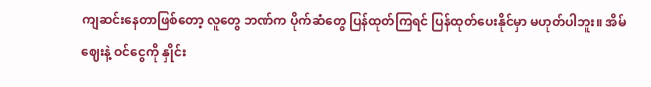ကျဆင်းနေတာဖြစ်တော့ လူတွေ ဘဏ်က ပိုက်ဆံတွေ ပြန်ထုတ်ကြရင် ပြန်ထုတ်ပေးနိုင်မှာ မဟုတ်ပါဘူး။ အိမ်ဈေးနဲ့ ဝင်ငွေကို နှိုင်း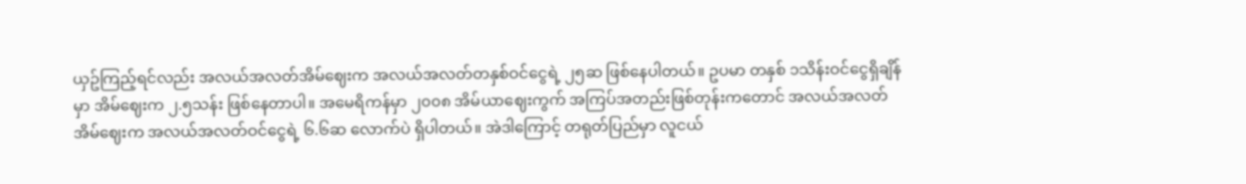ယှဥ်ကြည့်ရင်လည်း အလယ်အလတ်အိမ်ဈေးက အလယ်အလတ်တနှစ်ဝင်ငွေရဲ့ ၂၅ဆ ဖြစ်နေပါတယ်။ ဥပမာ တနှစ် ၁သိန်းဝင်ငွေရှိချိန်မှာ အိမ်ဈေးက ၂.၅သန်း ဖြစ်နေတာပါ။ အမေရိကန်မှာ ၂၀၀၈ အိမ်ယာဈေးကွက် အကြပ်အတည်းဖြစ်တုန်းကတောင် အလယ်အလတ်အိမ်ဈေးက အလယ်အလတ်ဝင်ငွေရဲ့ ၆.၆ဆ လောက်ပဲ ရှိပါတယ်။ အဲဒါကြောင့် တရုတ်ပြည်မှာ လူငယ်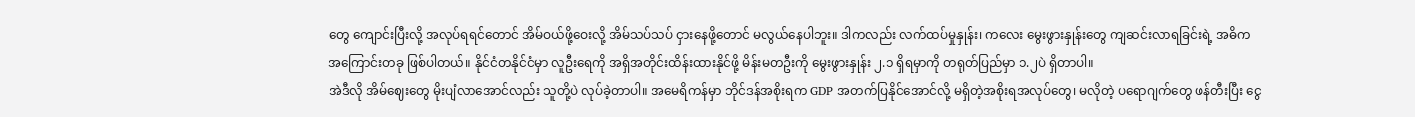တွေ ကျောင်းပြီးလို့ အလုပ်ရရင်တောင် အိမ်ဝယ်ဖို့ဝေးလို့ အိမ်သပ်သပ် ငှားနေဖို့တောင် မလွယ်နေပါဘူး။ ဒါကလည်း လက်ထပ်မှုနှုန်း၊ ကလေး မွေးဖွားနှုန်းတွေ ကျဆင်းလာရခြင်းရဲ့ အဓိကအကြောင်းတခု ဖြစ်ပါတယ်။ နိုင်ငံတနိုင်ငံမှာ လူဦးရေကို အရှိအတိုင်းထိန်းထားနိုင်ဖို့ မိန်းမတဦးကို မွေးဖွားနှုန်း ၂.၁ ရှိရမှာကို တရုတ်ပြည်မှာ ၁.၂ပဲ ရှိတာပါ။
အဲဒီလို အိမ်ဈေးတွေ မိုးပျံလာအောင်လည်း သူတို့ပဲ လုပ်ခဲ့တာပါ။ အမေရိကန်မှာ ဘိုင်ဒန်အစိုးရက GDP အတက်ပြနိုင်အောင်လို့ မရှိတဲ့အစိုးရအလုပ်တွေ၊ မလိုတဲ့ ပရောဂျက်တွေ ဖန်တီးပြီး ငွေ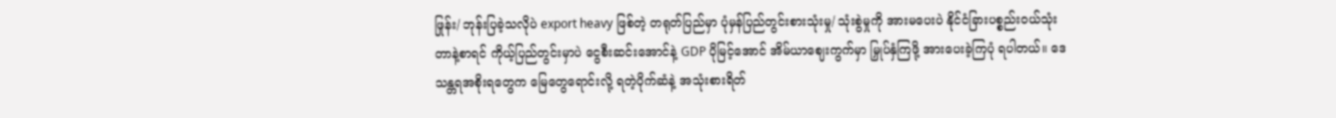ဖြုန်း/ ဘုန်းပြခဲ့သလိုပဲ export heavy ဖြစ်တဲ့ တရုတ်ပြည်မှာ ပုံမှန်ပြည်တွင်းစားသုံးမှု/ သုံးစွဲမှုကို အားမပေးပဲ နိုင်ငံခြားပစ္စည်းဝယ်သုံးတာနဲ့စာရင် ကိုယ့်ပြည်တွင်းမှာပဲ ငွေစီးဆင်းအောင်နဲ့ GDP ပိုမြင့်အောင် အိမ်ယာဈေးကွက်မှာ မြှုပ်နှံကြဖို့ အားပေးခဲ့ကြပုံ ရပါတယ်။ ဒေသန္တရအစိုးရတွေက မြေတွေရောင်းလို့ ရတဲ့ပိုက်ဆံနဲ့ အသုံးစားရိတ်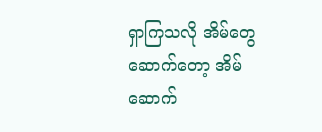ရှာကြသလို အိမ်တွေဆောက်တော့ အိမ်ဆောက်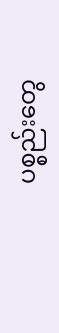ပစ္စည်းတွေ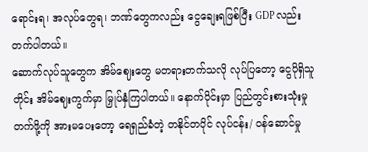ရောင်းရ၊ အလုပ်တွေရ၊ ဘဏ်တွေကလည်း ငွေချေးရဖြစ်ပြီး GDP လည်း တက်ပါတယ်။
ဆောက်လုပ်သူတွေက အိမ်ဈေးတွေ မတရားတက်သလို လုပ်ပြတော့ ငွေပိုရှိသူတိုင်း အိမ်ဈေးကွက်မှာ မြှုပ်နှံကြပါတယ်။ နောက်ပိုင်းမှာ ပြည်တွင်းစားသုံးမှုတက်ဖို့ကို အားမပေးတော့ ရေရှည်ခံတဲ့ တနိုင်တပိုင် လုပ်ငန်း/ ဝန်ဆောင်မှု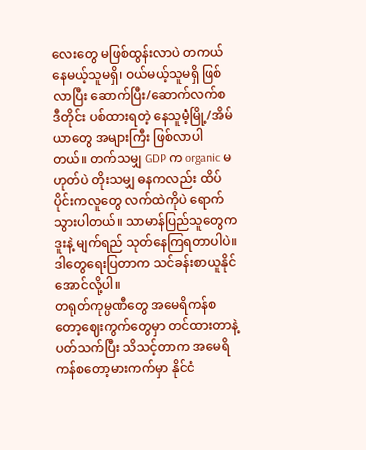လေးတွေ မဖြစ်ထွန်းလာပဲ တကယ်နေမယ့်သူမရှိ၊ ဝယ်မယ့်သူမရှိ ဖြစ်လာပြီး ဆောက်ပြီး/ဆောက်လက်စ ဒီတိုင်း ပစ်ထားရတဲ့ နေသူမဲံ့မြို့/အိမ်ယာတွေ အများကြီး ဖြစ်လာပါတယ်။ တက်သမျှ GDP က organic မဟုတ်ပဲ တိုးသမျှ ဓနကလည်း ထိပ်ပိုင်းကလူတွေ လက်ထဲကိုပဲ ရောက်သွားပါတယ်။ သာမာန်ပြည်သူတွေက ဒူးနဲ့ မျက်ရည် သုတ်နေကြရတာပါပဲ။ ဒါတွေရေးပြတာက သင်ခန်းစာယူနိုင်အောင်လို့ပါ။
တရုတ်ကုမ္ပဏီတွေ အမေရိကန်စတော့ဈေးကွက်တွေမှာ တင်ထားတာနဲ့ ပတ်သက်ပြီး သိသင့်တာက အမေရိကန်စတော့မားကက်မှာ နိုင်ငံ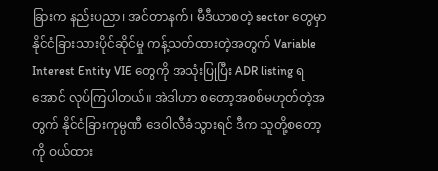ခြားက နည်းပညာ၊ အင်တာနက်၊ မီဒီယာစတဲ့ sector တွေမှာ နိုင်ငံခြားသားပိုင်ဆိုင်မှု ကန့်သတ်ထားတဲ့အတွက် Variable Interest Entity VIE တွေကို အသုံးပြုပြီး ADR listing ရအောင် လုပ်ကြပါတယ်။ အဲဒါဟာ စတော့အစစ်မဟုတ်တဲ့အတွက် နိုင်ငံခြားကုမ္ပဏီ ဒေဝါလီခံသွားရင် ဒီက သူတို့စတော့ကို ဝယ်ထား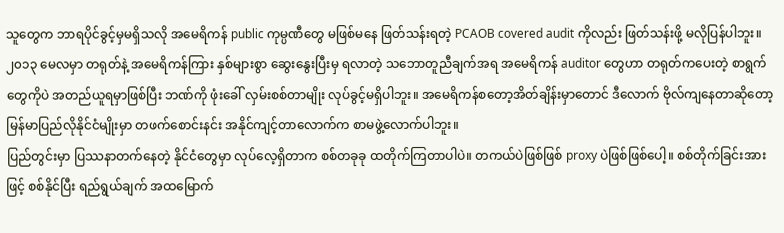သူတွေက ဘာရပိုင်ခွင့်မှမရှိသလို အမေရိကန် public ကုမ္ပဏီတွေ မဖြစ်မနေ ဖြတ်သန်းရတဲ့ PCAOB covered audit ကိုလည်း ဖြတ်သန်းဖို့ မလိုပြန်ပါဘူး။ ၂၀၁၃ မေလမှာ တရုတ်နဲ့ အမေရိကန်ကြား နှစ်များစွာ ဆွေးနွေးပြီးမှ ရလာတဲ့ သဘောတူညီချက်အရ အမေရိကန် auditor တွေဟာ တရုတ်ကပေးတဲ့ စာရွက်တွေကိုပဲ အတည်ယူရမှာဖြစ်ပြီး ဘဏ်ကို ဖုံးခေါ် လှမ်းစစ်တာမျိုး လုပ်ခွင့်မရှိပါဘူး။ အမေရိကန်စတော့အိတ်ချိန်းမှာတောင် ဒီလောက် ဗိုလ်ကျနေတာဆိုတော့ မြန်မာပြည်လိုနိုင်ငံမျိုးမှာ တဖက်စောင်းနင်း အနိုင်ကျင့်တာလောက်က စာမဖွဲ့လောက်ပါဘူး။
ပြည်တွင်းမှာ ပြဿနာတက်နေတဲ့ နိုင်ငံတွေမှာ လုပ်လေ့ရှိတာက စစ်တခုခု ထတိုက်ကြတာပါပဲ။ တကယ်ပဲဖြစ်ဖြစ် proxy ပဲဖြစ်ဖြစ်ပေါ့။ စစ်တိုက်ခြင်းအားဖြင့် စစ်နိုင်ပြီး ရည်ရွယ်ချက် အထမြောက်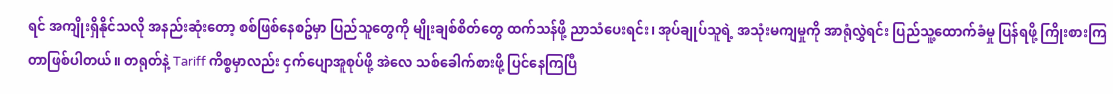ရင် အကျိုးရှိနိုင်သလို အနည်းဆုံးတော့ စစ်ဖြစ်နေစဥ်မှာ ပြည်သူတွေကို မျိုးချစ်စိတ်တွေ ထက်သန်ဖို့ ညာသံပေးရင်း၊ အုပ်ချုပ်သူရဲ့ အသုံးမကျမှုကို အာရုံလွှဲရင်း ပြည်သူ့ထောက်ခံမှု ပြန်ရဖို့ ကြိုးစားကြတာဖြစ်ပါတယ်။ တရုတ်နဲ့ Tariff ကိစ္စမှာလည်း ငှက်ပျောအူစုပ်ဖို့ အဲလေ သစ်ခေါက်စားဖို့ ပြင်နေကြပြီ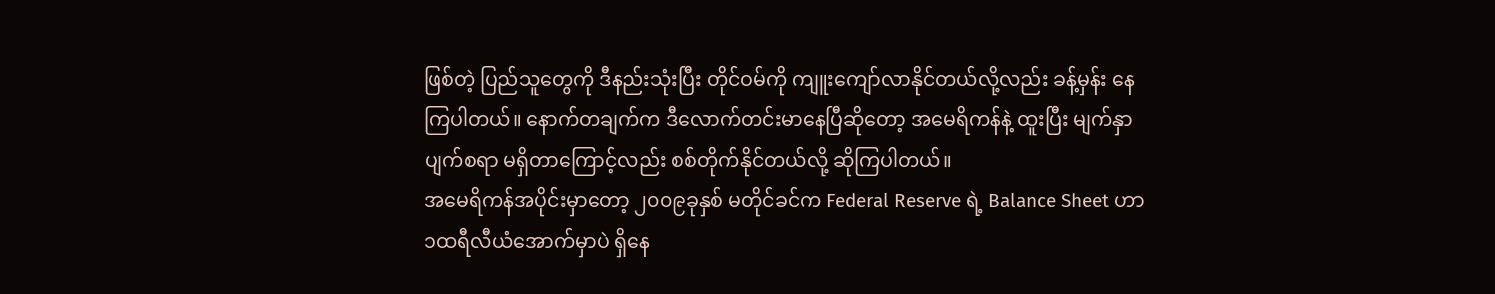ဖြစ်တဲ့ ပြည်သူတွေကို ဒီနည်းသုံးပြီး တိုင်ဝမ်ကို ကျူးကျော်လာနိုင်တယ်လို့လည်း ခန့်မှန်း နေကြပါတယ်။ နောက်တချက်က ဒီလောက်တင်းမာနေပြီဆိုတော့ အမေရိကန်နဲ့ ထူးပြီး မျက်နှာပျက်စရာ မရှိတာကြောင့်လည်း စစ်တိုက်နိုင်တယ်လို့ ဆိုကြပါတယ်။
အမေရိကန်အပိုင်းမှာတော့ ၂၀၀၉ခုနှစ် မတိုင်ခင်က Federal Reserve ရဲ့ Balance Sheet ဟာ ၁ထရီလီယံအောက်မှာပဲ ရှိနေ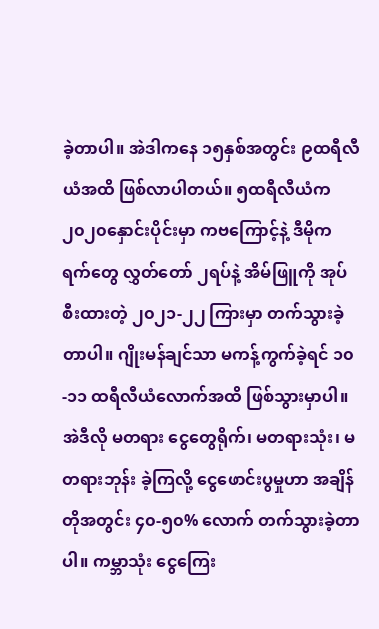ခဲ့တာပါ။ အဲဒါကနေ ၁၅နှစ်အတွင်း ၉ထရီလီယံအထိ ဖြစ်လာပါတယ်။ ၅ထရီလီယံက ၂၀၂၀နှောင်းပိုင်းမှာ ကဗကြောင့်နဲ့ ဒီမိုကရက်တွေ လွှတ်တော် ၂ရပ်နဲ့ အိမ်ဖြူကို အုပ်စီးထားတဲ့ ၂၀၂၁-၂၂ ကြားမှာ တက်သွားခဲ့တာပါ။ ဂျိုးမန်ချင်သာ မကန့်ကွက်ခဲ့ရင် ၁၀-၁၁ ထရီလီယံလောက်အထိ ဖြစ်သွားမှာပါ။ အဲဒီလို မတရား ငွေတွေရိုက်၊ မတရားသုံး၊ မတရားဘုန်း ခဲ့ကြလို့ ငွေဖောင်းပွမှုဟာ အချိန်တိုအတွင်း ၄၀-၅၀% လောက် တက်သွားခဲ့တာပါ။ ကမ္ဘာသုံး ငွေကြေး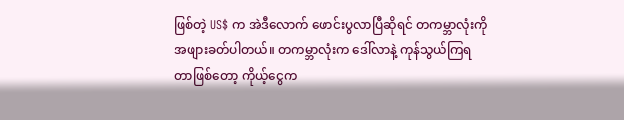ဖြစ်တဲ့ US$ က အဲဒီလောက် ဖောင်းပွလာပြီဆိုရင် တကမ္ဘာလုံးကို အဖျားခတ်ပါတယ်။ တကမ္ဘာလုံးက ဒေါ်လာနဲ့ ကုန်သွယ်ကြရတာဖြစ်တော့ ကိုယ့်ငွေက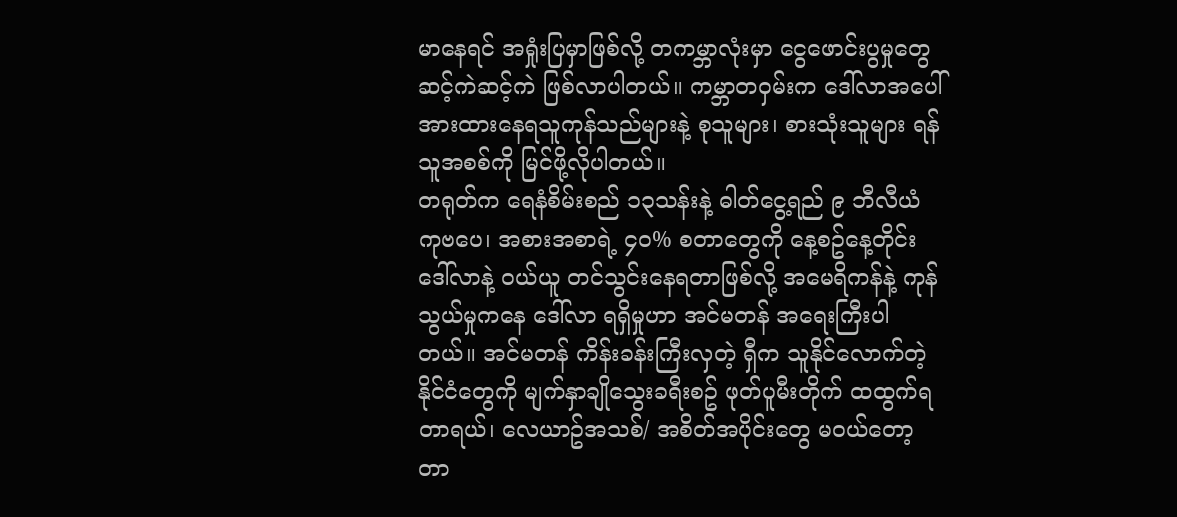မာနေရင် အရှုံးပြမှာဖြစ်လို့ တကမ္ဘာလုံးမှာ ငွေဖောင်းပွမှုတွေ ဆင့်ကဲဆင့်ကဲ ဖြစ်လာပါတယ်။ ကမ္ဘာတဝှမ်းက ဒေါ်လာအပေါ် အားထားနေရသူကုန်သည်များနဲ့ စုသူများ၊ စားသုံးသူများ ရန်သူအစစ်ကို မြင်ဖို့လိုပါတယ်။
တရုတ်က ရေနံစိမ်းစည် ၁၃သန်းနဲ့ ဓါတ်ငွေ့ရည် ၉ ဘီလီယံကုဗပေ၊ အစားအစာရဲ့ ၄၀% စတာတွေကို နေ့စဥ်နေ့တိုင်း ဒေါ်လာနဲ့ ဝယ်ယူ တင်သွင်းနေရတာဖြစ်လို့ အမေရိကန်နဲ့ ကုန်သွယ်မှုကနေ ဒေါ်လာ ရရှိမှုဟာ အင်မတန် အရေးကြီးပါတယ်။ အင်မတန် ကိန်းခန်းကြီးလှတဲ့ ရှီက သူနိုင်လောက်တဲ့ နိုင်ငံတွေကို မျက်နှာချိုသွေးခရီးစဥ် ဖုတ်ပူမီးတိုက် ထထွက်ရတာရယ်၊ လေယာဥ်အသစ်/ အစိတ်အပိုင်းတွေ မဝယ်တော့တာ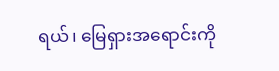ရယ်၊ မြေရှားအရောင်းကို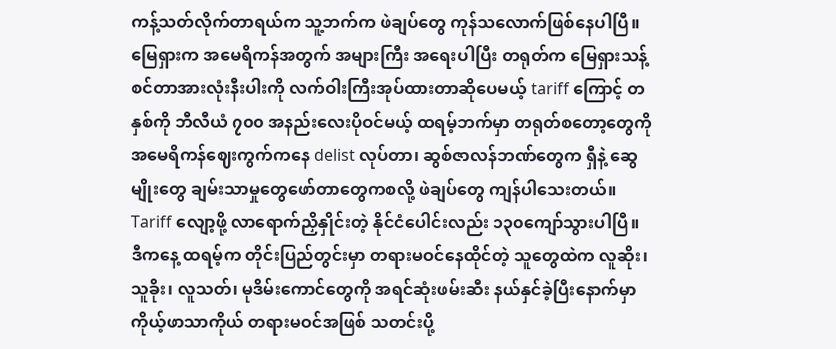ကန့်သတ်လိုက်တာရယ်က သူ့ဘက်က ဖဲချပ်တွေ ကုန်သလောက်ဖြစ်နေပါပြီ။ မြေရှားက အမေရိကန်အတွက် အများကြီး အရေးပါပြီး တရုတ်က မြေရှားသန့်စင်တာအားလုံးနီးပါးကို လက်ဝါးကြီးအုပ်ထားတာဆိုပေမယ့် tariff ကြောင့် တနှစ်ကို ဘီလီယံ ၇၀၀ အနည်းလေးပိုဝင်မယ့် ထရမ့်ဘက်မှာ တရုတ်စတော့တွေကို အမေရိကန်ဈေးကွက်ကနေ delist လုပ်တာ၊ ဆွစ်ဇာလန်ဘဏ်တွေက ရှီနဲ့ ဆွေမျိုးတွေ ချမ်းသာမှုတွေဖော်တာတွေကစလို့ ဖဲချပ်တွေ ကျန်ပါသေးတယ်။ Tariff လျော့ဖို့ လာရောက်ညှိနှိုင်းတဲ့ နိုင်ငံပေါင်းလည်း ၁၃၀ကျော်သွားပါပြီ။
ဒီကနေ့ ထရမ့်က တိုင်းပြည်တွင်းမှာ တရားမဝင်နေထိုင်တဲ့ သူတွေထဲက လူဆိုး၊ သူခိုး၊ လူသတ်၊ မုဒိမ်းကောင်တွေကို အရင်ဆုံးဖမ်းဆီး နယ်နှင်ခဲ့ပြီးနောက်မှာ ကိုယ့်ဖာသာကိုယ် တရားမဝင်အဖြစ် သတင်းပို့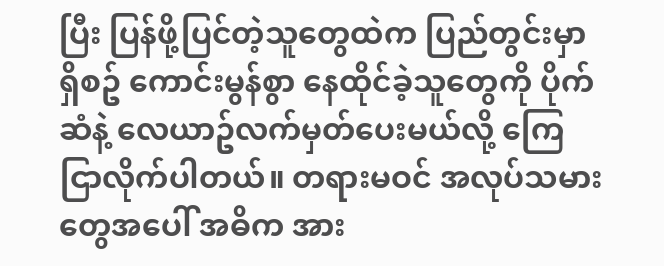ပြီး ပြန်ဖို့ပြင်တဲ့သူတွေထဲက ပြည်တွင်းမှာရှိစဥ် ကောင်းမွန်စွာ နေထိုင်ခဲ့သူတွေကို ပိုက်ဆံနဲ့ လေယာဥ်လက်မှတ်ပေးမယ်လို့ ကြေငြာလိုက်ပါတယ်။ တရားမဝင် အလုပ်သမားတွေအပေါ် အဓိက အား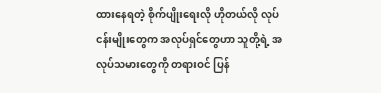ထားနေရတဲ့ စိုက်ပျိုးရေးလို ဟိုတယ်လို လုပ်ငန်းမျိုးတွေက အလုပ်ရှင်တွေဟာ သူတို့ရဲ့ အလုပ်သမားတွေကို တရားဝင် ပြန်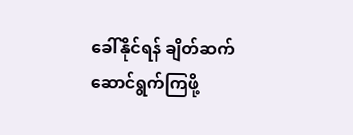ခေါ်နိုင်ရန် ချိတ်ဆက် ဆောင်ရွက်ကြဖို့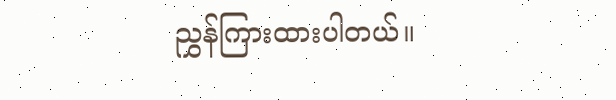ညွှန်ကြားထားပါတယ်။